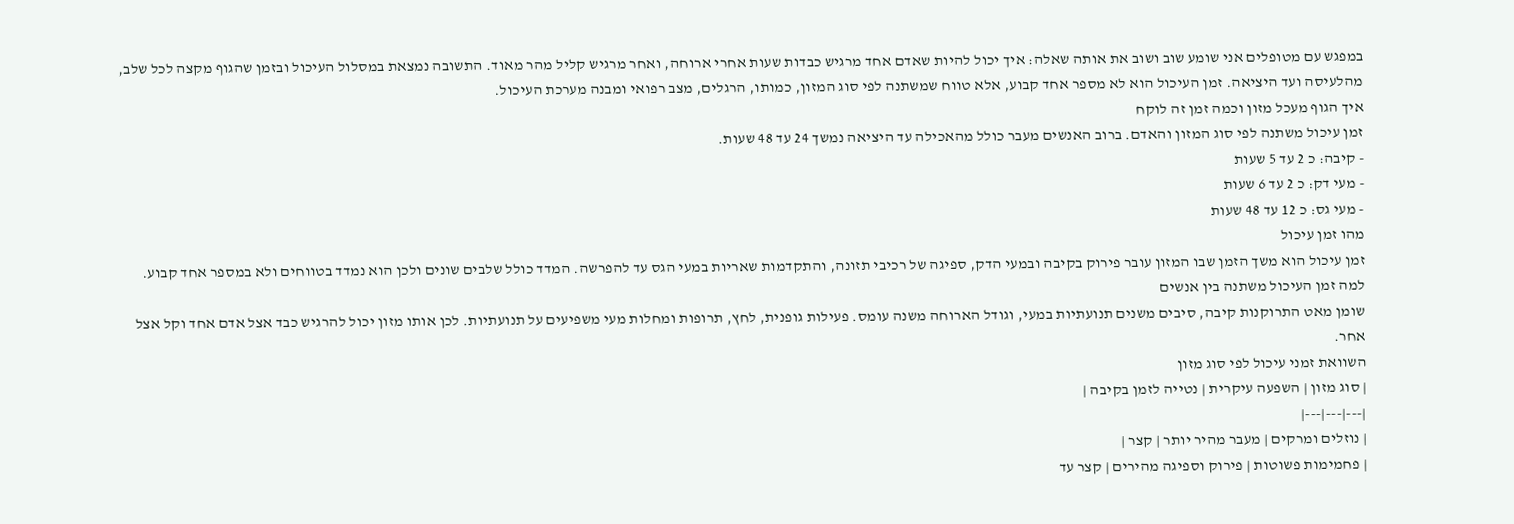במפגש עם מטופלים אני שומע שוב ושוב את אותה שאלה: איך יכול להיות שאדם אחד מרגיש כבדות שעות אחרי ארוחה, ואחר מרגיש קליל מהר מאוד. התשובה נמצאת במסלול העיכול ובזמן שהגוף מקצה לכל שלב, מהלעיסה ועד היציאה. זמן העיכול הוא לא מספר אחד קבוע, אלא טווח שמשתנה לפי סוג המזון, כמותו, הרגלים, מצב רפואי ומבנה מערכת העיכול.
איך הגוף מעכל מזון וכמה זמן זה לוקח
זמן עיכול משתנה לפי סוג המזון והאדם. ברוב האנשים מעבר כולל מהאכילה עד היציאה נמשך 24 עד 48 שעות.
- קיבה: כ 2 עד 5 שעות
- מעי דק: כ 2 עד 6 שעות
- מעי גס: כ 12 עד 48 שעות
מהו זמן עיכול
זמן עיכול הוא משך הזמן שבו המזון עובר פירוק בקיבה ובמעי הדק, ספיגה של רכיבי תזונה, והתקדמות שאריות במעי הגס עד להפרשה. המדד כולל שלבים שונים ולכן הוא נמדד בטווחים ולא במספר אחד קבוע.
למה זמן העיכול משתנה בין אנשים
שומן מאט התרוקנות קיבה, סיבים משנים תנועתיות במעי, וגודל הארוחה משנה עומס. פעילות גופנית, לחץ, תרופות ומחלות מעי משפיעים על תנועתיות. לכן אותו מזון יכול להרגיש כבד אצל אדם אחד וקל אצל אחר.
השוואת זמני עיכול לפי סוג מזון
| סוג מזון | השפעה עיקרית | נטייה לזמן בקיבה |
|---|---|---|
| נוזלים ומרקים | מעבר מהיר יותר | קצר |
| פחמימות פשוטות | פירוק וספיגה מהירים | קצר עד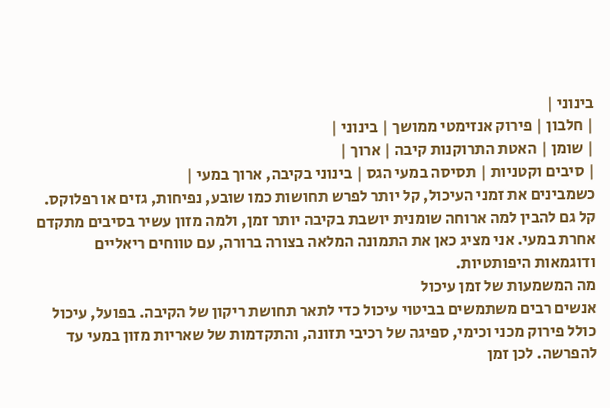בינוני |
| חלבון | פירוק אנזימטי ממושך | בינוני |
| שומן | האטת התרוקנות קיבה | ארוך |
| סיבים וקטניות | תסיסה במעי הגס | בינוני בקיבה, ארוך במעי |
כשמבינים את זמני העיכול, קל יותר לפרש תחושות כמו שובע, נפיחות, גזים או רפלוקס. קל גם להבין למה ארוחה שומנית יושבת בקיבה יותר זמן, ולמה מזון עשיר בסיבים מתקדם אחרת במעי. אני מציג כאן את התמונה המלאה בצורה ברורה, עם טווחים ריאליים ודוגמאות היפותטיות.
מה המשמעות של זמן עיכול
אנשים רבים משתמשים בביטוי עיכול כדי לתאר תחושת ריקון של הקיבה. בפועל, עיכול כולל פירוק מכני וכימי, ספיגה של רכיבי תזונה, והתקדמות של שאריות מזון במעי עד להפרשה. לכן זמן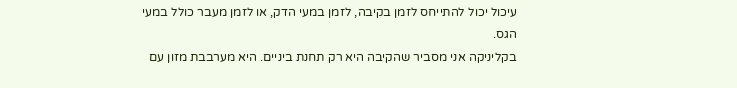עיכול יכול להתייחס לזמן בקיבה, לזמן במעי הדק, או לזמן מעבר כולל במעי הגס.
בקליניקה אני מסביר שהקיבה היא רק תחנת ביניים. היא מערבבת מזון עם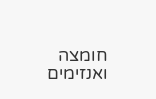חומצה ואנזימים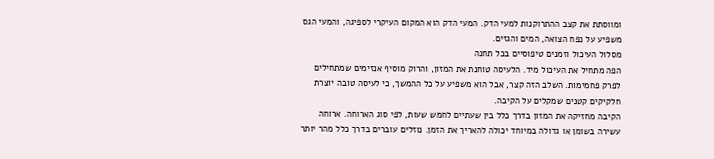ומווסתת את קצב ההתרוקנות למעי הדק. המעי הדק הוא המקום העיקרי לספיגה, והמעי הגס משפיע על נפח הצואה, המים והגזים.
מסלול העיכול וזמנים טיפוסיים בכל תחנה
הפה מתחיל את העיכול מיד. הלעיסה טוחנת את המזון, והרוק מוסיף אנזימים שמתחילים לפרק פחמימות. השלב הזה קצר, אבל הוא משפיע על כל ההמשך, כי לעיסה טובה יוצרת חלקיקים קטנים שמקלים על הקיבה.
הקיבה מחזיקה את המזון בדרך כלל בין שעתיים לחמש שעות, לפי סוג הארוחה. ארוחה עשירה בשומן או גדולה במיוחד יכולה להאריך את הזמן. נוזלים עוברים בדרך כלל מהר יותר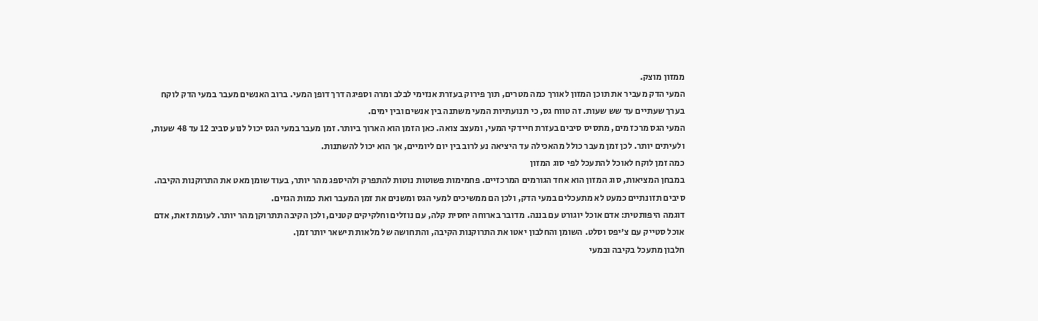ממזון מוצק.
המעי הדק מעביר את תוכן המזון לאורך כמה מטרים, תוך פירוק בעזרת אנזימי לבלב ומרה וספיגה דרך דופן המעי. ברוב האנשים מעבר במעי הדק לוקח בערך שעתיים עד שש שעות. זה טווח גס, כי תנועתיות המעי משתנה בין אנשים ובין ימים.
המעי הגס מרכז מים, מתסיס סיבים בעזרת חיידקי המעי, ומעצב צואה. כאן הזמן הוא הארוך ביותר. זמן מעבר במעי הגס יכול לנוע סביב 12 עד 48 שעות, ולעיתים יותר. לכן זמן מעבר כולל מהאכילה עד היציאה נע לרוב בין יום ליומיים, אך הוא יכול להשתנות.
כמה זמן לוקח לאוכל להתעכל לפי סוג המזון
במבחן המציאות, סוג המזון הוא אחד הגורמים המרכזיים. פחמימות פשוטות נוטות להתפרק ולהיספג מהר יותר, בעוד שומן מאט את התרוקנות הקיבה. סיבים תזונתיים כמעט לא מתעכלים במעי הדק, ולכן הם ממשיכים למעי הגס ומשנים את זמן המעבר ואת כמות הגזים.
דוגמה היפותטית: אדם אוכל יוגורט עם בננה. מדובר בארוחה יחסית קלה, עם נוזלים וחלקיקים קטנים, ולכן הקיבה תתרוקן מהר יותר. לעומת זאת, אדם אוכל סטייק עם צ'יפס וסלט. השומן והחלבון יאטו את התרוקנות הקיבה, והתחושה של מלאות תישאר יותר זמן.
חלבון מתעכל בקיבה ובמעי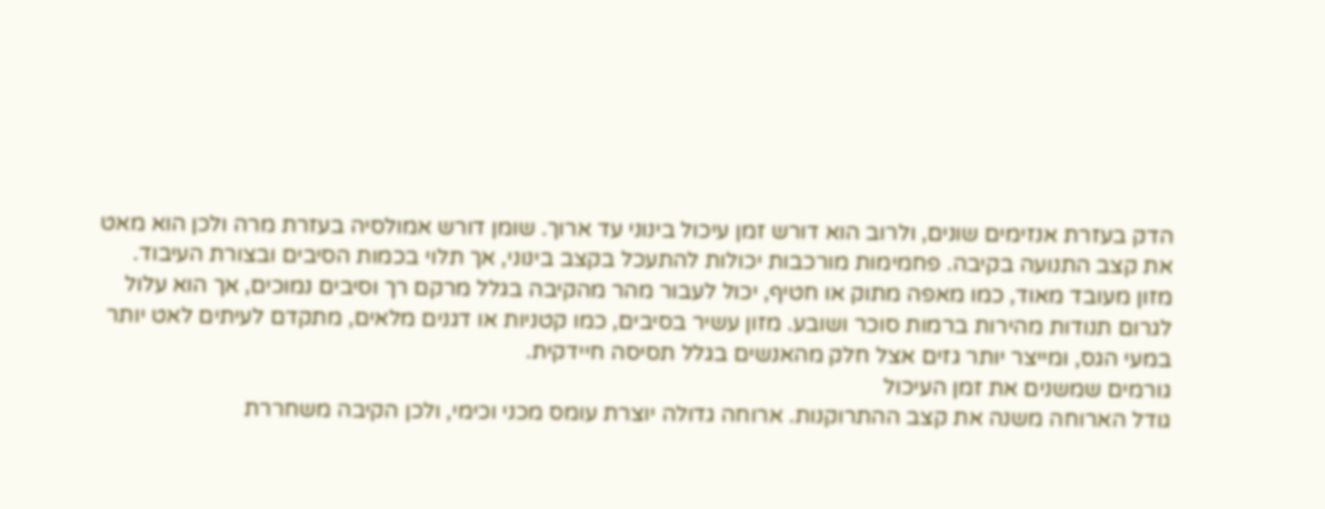הדק בעזרת אנזימים שונים, ולרוב הוא דורש זמן עיכול בינוני עד ארוך. שומן דורש אמולסיה בעזרת מרה ולכן הוא מאט את קצב התנועה בקיבה. פחמימות מורכבות יכולות להתעכל בקצב בינוני, אך תלוי בכמות הסיבים ובצורת העיבוד.
מזון מעובד מאוד, כמו מאפה מתוק או חטיף, יכול לעבור מהר מהקיבה בגלל מרקם רך וסיבים נמוכים, אך הוא עלול לגרום תנודות מהירות ברמות סוכר ושובע. מזון עשיר בסיבים, כמו קטניות או דגנים מלאים, מתקדם לעיתים לאט יותר במעי הגס, ומייצר יותר גזים אצל חלק מהאנשים בגלל תסיסה חיידקית.
גורמים שמשנים את זמן העיכול
גודל הארוחה משנה את קצב ההתרוקנות. ארוחה גדולה יוצרת עומס מכני וכימי, ולכן הקיבה משחררת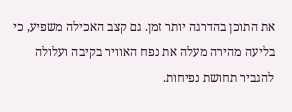את התוכן בהדרגה יותר זמן. גם קצב האכילה משפיע, כי בליעה מהירה מעלה את נפח האוויר בקיבה ועלולה להגביר תחושת נפיחות.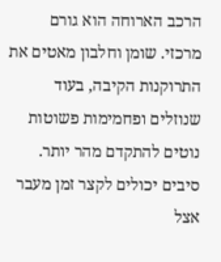הרכב הארוחה הוא גורם מרכזי. שומן וחלבון מאטים את התרוקנות הקיבה, בעוד שנוזלים ופחמימות פשוטות נוטים להתקדם מהר יותר. סיבים יכולים לקצר זמן מעבר אצל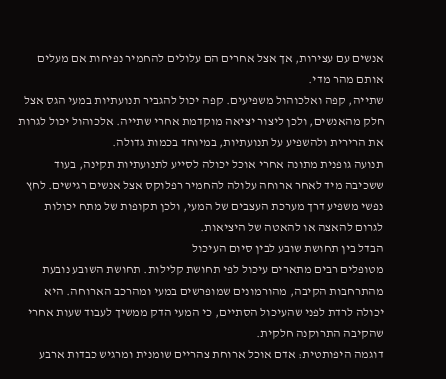אנשים עם עצירות, אך אצל אחרים הם עלולים להחמיר נפיחות אם מעלים אותם מהר מדי.
שתייה, קפה ואלכוהול משפיעים. קפה יכול להגביר תנועתיות במעי הגס אצל חלק מהאנשים, ולכן ליצור יציאה מוקדמת אחרי שתייה. אלכוהול יכול לגרות את הרירית ולהשפיע על תנועתיות, במיוחד בכמות גדולה.
תנועה גופנית מתונה אחרי אוכל יכולה לסייע לתנועתיות תקינה, בעוד ששכיבה מיד לאחר ארוחה עלולה להחמיר רפלוקס אצל אנשים רגישים. לחץ נפשי משפיע דרך מערכת העצבים של המעי, ולכן תקופות של מתח יכולות לגרום להאצה או להאטה של היציאות.
הבדל בין תחושת שובע לבין סיום העיכול
מטופלים רבים מתארים עיכול לפי תחושת קלילות. תחושת השובע נובעת מהתרחבות הקיבה, מהורמונים שמופרשים במעי ומהרכב הארוחה. היא יכולה לרדת לפני שהעיכול הסתיים, כי המעי הדק ממשיך לעבוד שעות אחרי שהקיבה התרוקנה חלקית.
דוגמה היפותטית: אדם אוכל ארוחת צהריים שומנית ומרגיש כבדות ארבע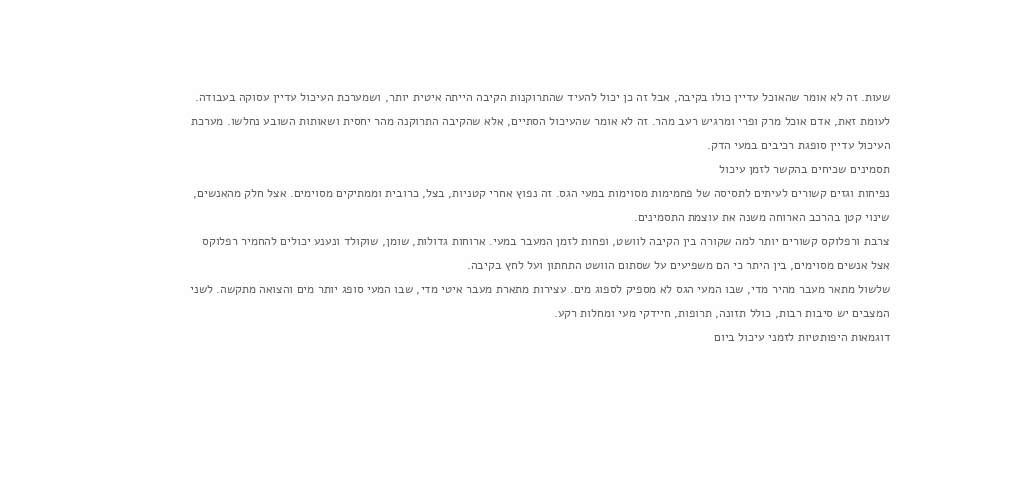שעות. זה לא אומר שהאוכל עדיין כולו בקיבה, אבל זה כן יכול להעיד שהתרוקנות הקיבה הייתה איטית יותר, ושמערכת העיכול עדיין עסוקה בעבודה.
לעומת זאת, אדם אוכל מרק ופרי ומרגיש רעב מהר. זה לא אומר שהעיכול הסתיים, אלא שהקיבה התרוקנה מהר יחסית ושאותות השובע נחלשו. מערכת העיכול עדיין סופגת רכיבים במעי הדק.
תסמינים שכיחים בהקשר לזמן עיכול
נפיחות וגזים קשורים לעיתים לתסיסה של פחמימות מסוימות במעי הגס. זה נפוץ אחרי קטניות, בצל, כרובית וממתיקים מסוימים. אצל חלק מהאנשים, שינוי קטן בהרכב הארוחה משנה את עוצמת התסמינים.
צרבת ורפלוקס קשורים יותר למה שקורה בין הקיבה לוושט, ופחות לזמן המעבר במעי. ארוחות גדולות, שומן, שוקולד ונענע יכולים להחמיר רפלוקס אצל אנשים מסוימים, בין היתר כי הם משפיעים על שסתום הוושט התחתון ועל לחץ בקיבה.
שלשול מתאר מעבר מהיר מדי, שבו המעי הגס לא מספיק לספוג מים. עצירות מתארת מעבר איטי מדי, שבו המעי סופג יותר מים והצואה מתקשה. לשני המצבים יש סיבות רבות, כולל תזונה, תרופות, חיידקי מעי ומחלות רקע.
דוגמאות היפותטיות לזמני עיכול ביום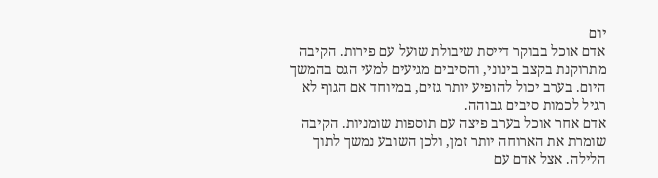יום
אדם אוכל בבוקר דייסת שיבולת שועל עם פירות. הקיבה מתרוקנת בקצב בינוני, והסיבים מגיעים למעי הגס בהמשך היום. בערב יכול להופיע יותר גזים, במיוחד אם הגוף לא רגיל לכמות סיבים גבוהה.
אדם אחר אוכל בערב פיצה עם תוספות שומניות. הקיבה שומרת את הארוחה יותר זמן, ולכן השובע נמשך לתוך הלילה. אצל אדם עם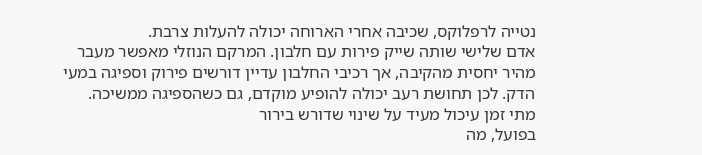נטייה לרפלוקס, שכיבה אחרי הארוחה יכולה להעלות צרבת.
אדם שלישי שותה שייק פירות עם חלבון. המרקם הנוזלי מאפשר מעבר מהיר יחסית מהקיבה, אך רכיבי החלבון עדיין דורשים פירוק וספיגה במעי הדק. לכן תחושת רעב יכולה להופיע מוקדם, גם כשהספיגה ממשיכה.
מתי זמן עיכול מעיד על שינוי שדורש בירור
בפועל, מה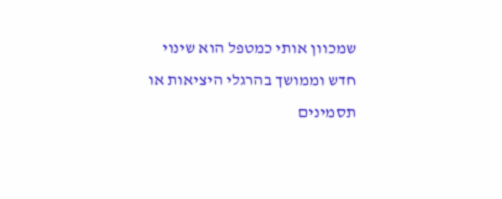שמכוון אותי כמטפל הוא שינוי חדש וממושך בהרגלי היציאות או תסמינים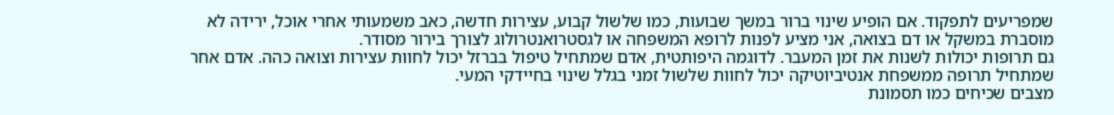שמפריעים לתפקוד. אם הופיע שינוי ברור במשך שבועות, כמו שלשול קבוע, עצירות חדשה, כאב משמעותי אחרי אוכל, ירידה לא מוסברת במשקל או דם בצואה, אני מציע לפנות לרופא המשפחה או לגסטרואנטרולוג לצורך בירור מסודר.
גם תרופות יכולות לשנות את זמן המעבר. לדוגמה היפותטית, אדם שמתחיל טיפול בברזל יכול לחוות עצירות וצואה כהה. אדם אחר שמתחיל תרופה ממשפחת אנטיביוטיקה יכול לחוות שלשול זמני בגלל שינוי בחיידקי המעי.
מצבים שכיחים כמו תסמונת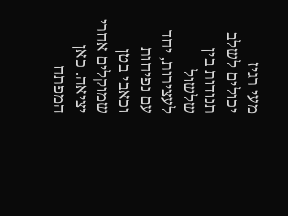מעי רגיז יכולים לשלב תנודות בין שלשול לעצירות, יחד עם נפיחות וכאבי בטן שמוקלים אחרי יציאה. כאן המפתח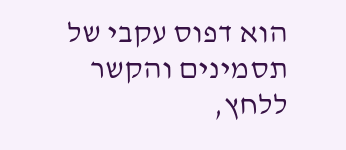הוא דפוס עקבי של תסמינים והקשר ללחץ,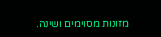מזונות מסוימים ושינה.